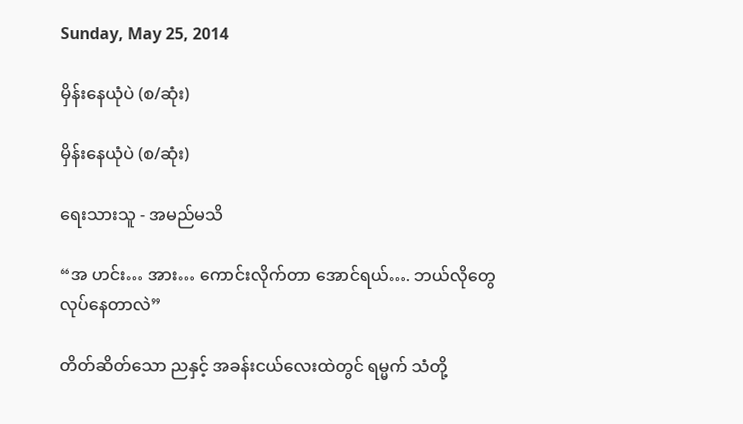Sunday, May 25, 2014

မှိန်းနေယုံပဲ (စ/ဆုံး)

မှိန်းနေယုံပဲ (စ/ဆုံး)

ရေးသားသူ - အမည်မသိ

“အ ဟင်း… အား… ကောင်းလိုက်တာ အောင်ရယ်…. ဘယ်လိုတွေ လုပ်နေတာလဲ”

တိတ်ဆိတ်သော ညနှင့် အခန်းငယ်လေးထဲတွင် ရမ္မက် သံတို့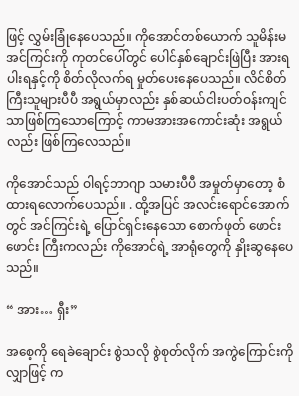ဖြင့် လွှမ်းခြုံနေပေသည်။ ကိုအောင်တစ်ယောက် သူမိန်းမ အင်ကြင်းကို ကုတင်ပေါ်တွင် ပေါင်နှစ်ချောင်းဖြဲပြီး အားရပါးရနှင့်ကို စိတ်လိုလက်ရ မှုတ်ပေးနေပေသည်။ လိင်စိတ်ကြီးသူများပီပီ အရွယ်မှာလည်း နှစ်ဆယ်ငါးပတ်ဝန်းကျင် သာဖြစ်ကြသောကြောင့် ကာမအားအကောင်းဆုံး အရွယ်လည်း ဖြစ်ကြလေသည်။

ကိုအောင်သည် ဝါရင့်ဘာဂျာ သမားပီပီ အမှုတ်မှာတော့ စံထားရလောက်ပေသည်။ . ထို့အပြင် အလင်းရောင်အောက်တွင် အင်ကြင်းရဲ့ ပြောင်ရှင်းနေသော စောက်ဖုတ် ဖောင်းဖောင်း ကြီးကလည်း ကိုအောင်ရဲ့ အာရုံတွေကို နှိုးဆွနေပေသည်။

“ အား… ရှီး”

အစေ့ကို ရေခဲချောင်း စွဲသလို စွဲစုတ်လိုက် အကွဲကြောင်းကို လျှာဖြင့် က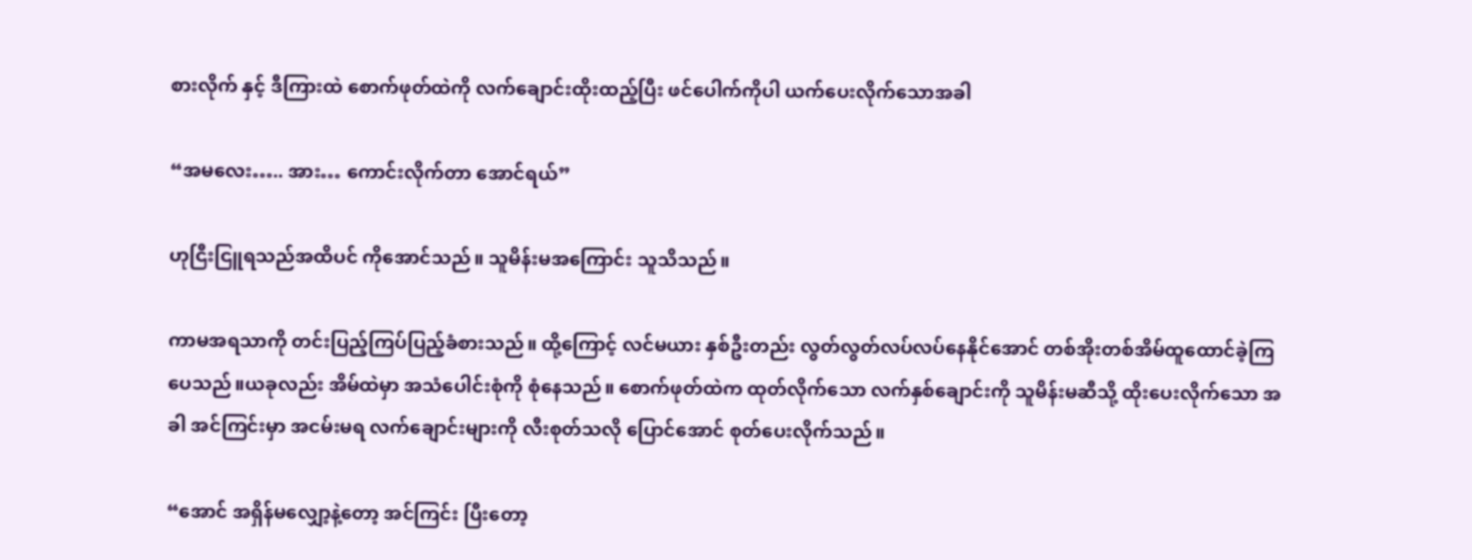စားလိုက် နှင့် ဒီကြားထဲ စောက်ဖုတ်ထဲကို လက်ချောင်းထိုးထည့်ပြီး ဖင်ပေါက်ကိုပါ ယက်ပေးလိုက်သောအခါ

“အမလေး….. အား… ကောင်းလိုက်တာ အောင်ရယ်”

ဟုငြီးငြူရသည်အထိပင် ကိုအောင်သည်။ သူမိန်းမအကြောင်း သူသိသည်။

ကာမအရသာကို တင်းပြည့်ကြပ်ပြည့်ခံစားသည်။ ထို့ကြောင့် လင်မယား နှစ်ဦးတည်း လွတ်လွတ်လပ်လပ်နေနိုင်အောင် တစ်အိုးတစ်အိမ်ထူထောင်ခဲ့ကြပေသည်။ယခုလည်း အိမ်ထဲမှာ အသံပေါင်းစုံကို စုံနေသည်။ စောက်ဖုတ်ထဲက ထုတ်လိုက်သော လက်နှစ်ချောင်းကို သူမိန်းမဆီသို့ ထိုးပေးလိုက်သော အခါ အင်ကြင်းမှာ အငမ်းမရ လက်ချောင်းများကို လီးစုတ်သလို ပြောင်အောင် စုတ်ပေးလိုက်သည်။

“အောင် အရှိန်မလျှော့နဲ့တော့ အင်ကြင်း ပြီးတော့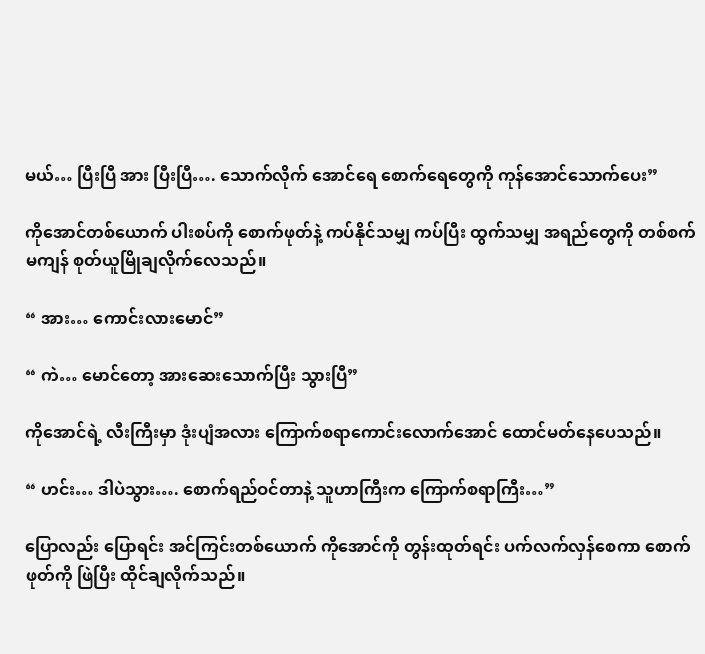မယ်… ပြီးပြီ အား ပြီးပြီ…. သောက်လိုက် အောင်ရေ စောက်ရေတွေကို ကုန်အောင်သောက်ပေး”

ကိုအောင်တစ်ယောက် ပါးစပ်ကို စောက်ဖုတ်နဲ့ ကပ်နိုင်သမျှ ကပ်ပြီး ထွက်သမျှ အရည်တွေကို တစ်စက်မကျန် စုတ်ယူမြိုချလိုက်လေသည်။

“ အား… ကောင်းလားမောင်”

“ ကဲ… မောင်တော့ အားဆေးသောက်ပြီး သွားပြီ”

ကိုအောင်ရဲ့ လီးကြီးမှာ ဒုံးပျံအလား ကြောက်စရာကောင်းလောက်အောင် ထောင်မတ်နေပေသည်။

“ ဟင်း… ဒါပဲသွား…. စောက်ရည်ဝင်တာနဲ့ သူဟာကြီးက ကြောက်စရာကြီး…”

ပြောလည်း ပြောရင်း အင်ကြင်းတစ်ယောက် ကိုအောင်ကို တွန်းထုတ်ရင်း ပက်လက်လှန်စေကာ စောက်ဖုတ်ကို ဖြဲပြီး ထိုင်ချလိုက်သည်။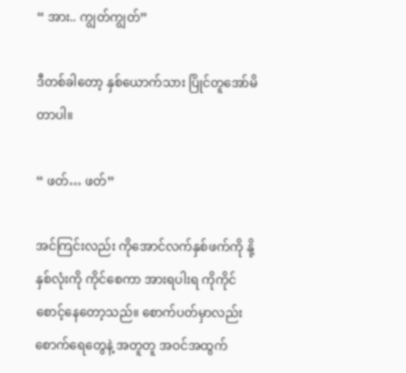“ အား.. ကျွတ်ကျွတ်”

ဒီတစ်ခါတော့ နှစ်ယောက်သား ပြိုင်တူအော်မိတာပါ။

“ ဖတ်… ဖတ်”

အင်ကြင်းလည်း ကိုအောင်လက်နှစ်ဖက်ကို နို့နှစ်လုံးကို ကိုင်စေကာ အားရပါးရ ကိုကိုင် စောင့်နေတော့သည်။ စောက်ပတ်မှာလည်း စောက်ရေတွေနဲ့ အတူတူ အဝင်အထွက်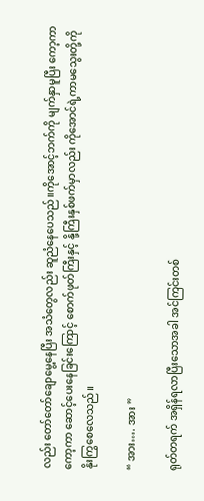လည်း တော်တော်ချောမွေ့နေပြီး အသံတွေလည်း ဆူညံနေပေသည်။ကိုအောင့်ဘက်ကို မျက်နှာမူပြီး ကော့ကာကော့ကာ ဆောင့်ပေးနေခြင်းကြောင့် စောက်ဖုတ်ကြီးနှင့် နို့ကြီးနှစ်ဖက်မှာလည်း ကိုအောင်ရဲ့ကာမသွေးတို့ကို နိုးကြွစေလေသည်။

“ အား…. အား ”

ရုတ်တရက် အရှိန်ရလာပြီးသောအခါ အင်ကြင်းတစ်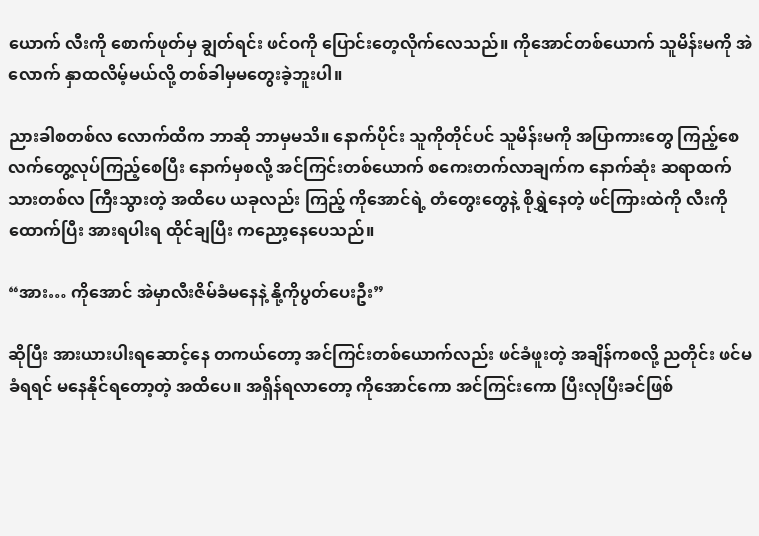ယောက် လီးကို စောက်ဖုတ်မှ ချွတ်ရင်း ဖင်ဝကို ပြောင်းတေ့လိုက်လေသည်။ ကိုအောင်တစ်ယောက် သူမိန်းမကို အဲလောက် နှာထလိမ့်မယ်လို့ တစ်ခါမှမတွေးခဲ့ဘူးပါ။

ညားခါစတစ်လ လောက်ထိက ဘာဆို ဘာမှမသိ။ နောက်ပိုင်း သူကိုတိုင်ပင် သူမိန်းမကို အပြာကားတွေ ကြည့်စေ လက်တွေ့လုပ်ကြည့်စေပြီး နောက်မှစလို့ အင်ကြင်းတစ်ယောက် စကေးတက်လာချက်က နောက်ဆုံး ဆရာထက် သားတစ်လ ကြီးသွားတဲ့ အထိပေ ယခုလည်း ကြည့် ကိုအောင်ရဲ့ တံတွေးတွေနဲ့ စိုရွှဲနေတဲ့ ဖင်ကြားထဲကို လီးကိုထောက်ပြီး အားရပါးရ ထိုင်ချပြီး ကညော့နေပေသည်။

“အား… ကိုအောင် အဲမှာလီးဇိမ်ခံမနေနဲ့ နို့ကိုပွတ်ပေးဦး”

ဆိုပြီး အားယားပါးရဆောင့်နေ တကယ်တော့ အင်ကြင်းတစ်ယောက်လည်း ဖင်ခံဖူးတဲ့ အချိန်ကစလို့ ညတိုင်း ဖင်မခံရရင် မနေနိုင်ရတော့တဲ့ အထိပေ။ အရှိန်ရလာတော့ ကိုအောင်ကော အင်ကြင်းကော ပြီးလုပြီးခင်ဖြစ်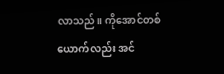လာသည်။ ကိုအောင်တစ်ယောက်လည်း အင်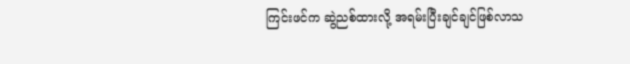ကြင်းဖင်က ဆွဲညစ်ထားလို့ အရမ်းပြီးချင်ချင်ဖြစ်လာသ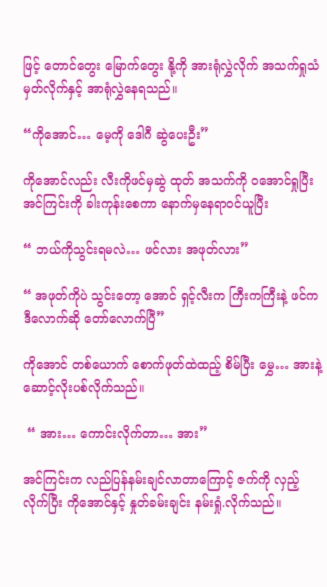ဖြင့် တောင်တွေး မြောက်တွေး နို့ကို အားရုံလွှဲလိုက် အသက်ရှုသံ မှတ်လိုက်နှင့် အာရုံလွှဲနေရသည်။

“ကိုအောင်… မေ့ကို ဒေါဂီ ဆွဲပေးဦး”

ကိုအောင်လည်း လီးကိုဖင်မှဆွဲ ထုတ် အသက်ကို ဝအောင်ရှုပြီး အင်ကြင်းကို ခါးကုန်းစေကာ နောက်မှနေရာဝင်ယူပြီး

“ ဘယ်ကိုသွင်းရမလဲ… ဖင်လား အဖုတ်လား”

“ အဖုတ်ကိုပဲ သွင်းတော့ အောင် ရှင့်လီးက ကြီးကကြီးနဲ့ ဖင်က ဒီလောက်ဆို တော်လောက်ပြီ”

ကိုအောင် တစ်ယောက် စောက်ဖုတ်ထဲထည့် စိမ်ပြီး မွှေ… အားနဲ့ဆောင့်လိုးပစ်လိုက်သည်။

 “ အား… ကောင်းလိုက်တာ… အား”

အင်ကြင်းက လည်ပြန်နမ်းချင်လာတာကြောင့် ဇက်ကို လှည့်လိုက်ပြီး ကိုအောင်နှင့် နှုတ်ခမ်းချင်း နမ်းရှုံ.လိုက်သည်။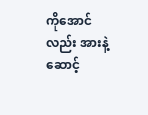ကိုအောင်လည်း အားနဲ့ ဆောင့်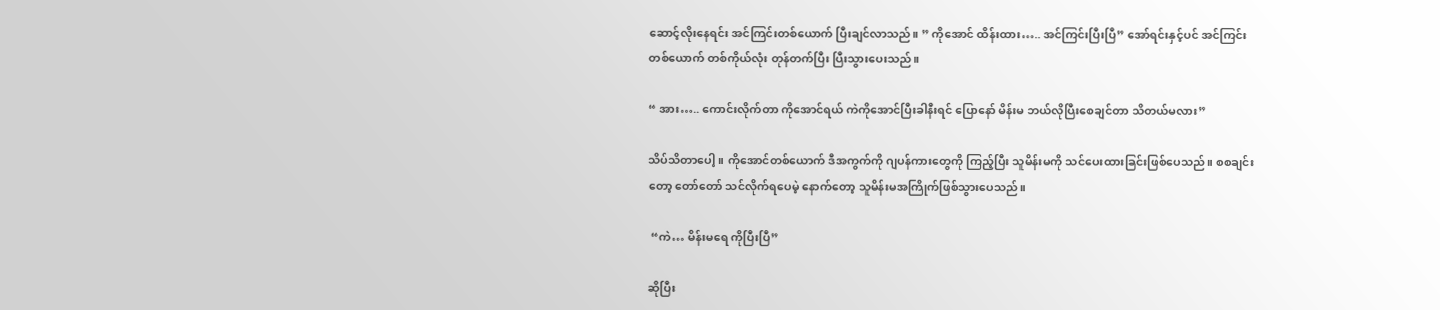ဆောင့်လိုးနေရင်း အင်ကြင်းတစ်ယောက် ပြီးချင်လာသည်။ ” ကိုအောင် ထိန်းထား….. အင်ကြင်းပြီးပြီ” အော်ရင်းနှင့်ပင် အင်ကြင်းတစ်ယောက် တစ်ကိုယ်လုံး တုန်တက်ပြီး ပြီးသွားပေးသည်။

“ အား….. ကောင်းလိုက်တာ ကိုအောင်ရယ် ကဲကိုအောင်ပြီးခါနီးရင် ပြောနော် မိန်းမ ဘယ်လိုပြီးစေချင်တာ သိတယ်မလား”

သိပ်သိတာပေါ့။ ကိုအောင်တစ်ယောက် ဒီအကွက်ကို ဂျပန်ကားတွေကို ကြည့်ပြီး သူမိန်းမကို သင်ပေးထားခြင်းဖြစ်ပေသည်။ စစချင်းတော့ တော်တော် သင်လိုက်ရပေမဲ့ နောက်တော့ သူမိန်းမအကြိုက်ဖြစ်သွားပေသည်။

 “ကဲ… မိန်းမရေ ကိုပြီးပြီ”

ဆိုပြီး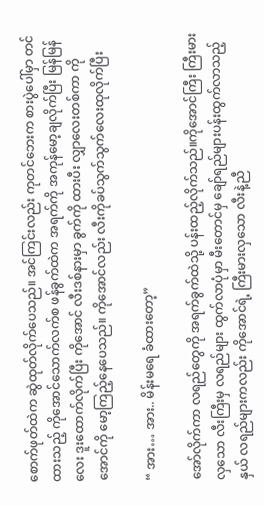စောက်ဖုတ်ထဲက ဆွဲထုတ်လိုက်ပေသည်။ အင်ကြင်းလည်း ကုတင်ဘေးက စားပွဲပေါ်မှာ တင်ထားသည့် ကိုအောင်သောက်လက်စ ဖန်ခွက်ထဲက အရက်ကို အကုန်မော့ချလိုက်ပြီး မြန်မြန်လေး ဒူးထောက်လိုက်ပြီး ကိုအောင် လီးဒစ်နားမှာ ခွက်ကို ထားပီး လျှာလေးတစ်ကာ ကိုအောင်ကို မော့ကြည့်နေပေသည်။ ကိုအောင်လည်း လီးကိုခပ်သွက်သွက်လေးထုလိုက်ပြီး

“ အား… အား.. မိန်းမရေ ခံထားတော့”

အော်လိုက်ကာ လရည်တွေကို အရက်ခွက်ထဲသို့ ပန်းထည့်လိုက်သည်။ကိုအောင်ကြီး ကြီးမားလှသော လီးကြီးမှ လရည်များ ထွက်လာပုံမှာ မီးတောင်မှ ချော်ရည်များပန်းထွက်လာသည့်နှယ် လရည်များကလည်း ကိုအောင်ရဲ့ ကြီးမားလှသော လီးနဲ့ညီ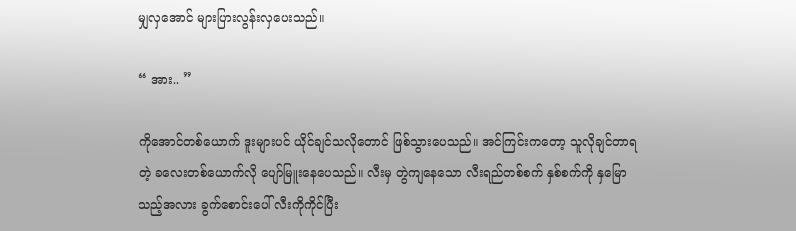မျှလှအောင် များပြားလွန်းလှပေးသည်။

“ အား.. ”

ကိုအောင်တစ်ယောက် ဒူးများပင် ယိုင်ချင်သလိုတောင် ဖြစ်သွားပေသည်။ အင်ကြင်းကတော့ သူလိုချင်တာရတဲ့ ခလေးတစ်ယောက်လို ပျော်မြူးနေပေသည်။ လီးမှ တွဲကျနေသော လီးရည်တစ်စက် နှစ်စက်ကို နှမြောသည့်အလား ခွက်စောင်းပေါ် လီးကိုကိုင်ပြီး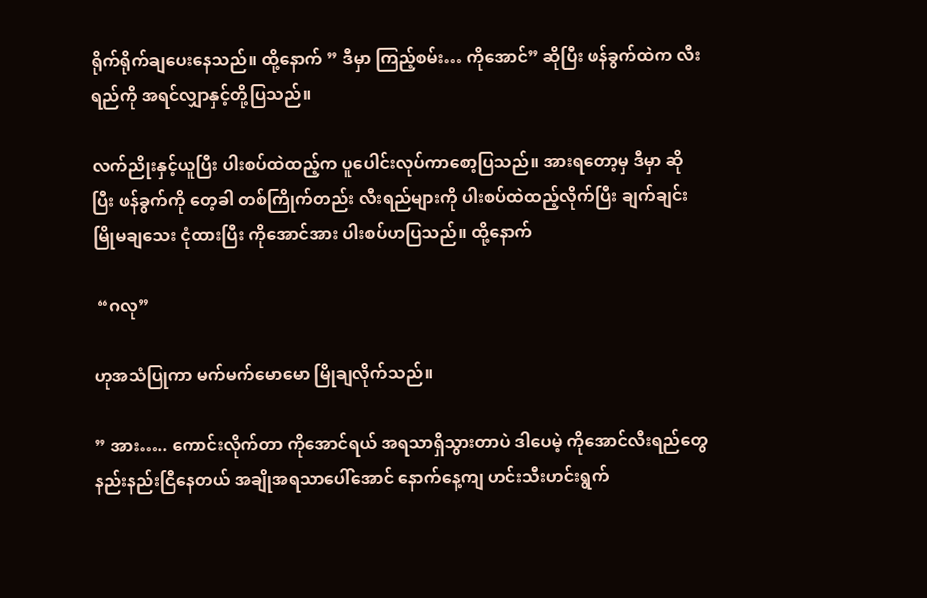ရိုက်ရိုက်ချပေးနေသည်။ ထို့နောက် ” ဒီမှာ ကြည့်စမ်း… ကိုအောင်” ဆိုပြီး ဖန်ခွက်ထဲက လီးရည်ကို အရင်လျှာနှင့်တို့ပြသည်။

လက်ညိုးနှင့်ယူပြီး ပါးစပ်ထဲထည့်က ပူပေါင်းလုပ်ကာစော့ပြသည်။ အားရတော့မှ ဒီမှာ ဆိုပြီး ဖန်ခွက်ကို တေ့ခါ တစ်ကြိုက်တည်း လီးရည်များကို ပါးစပ်ထဲထည့်လိုက်ပြီး ချက်ချင်း မြိုမချသေး ငုံထားပြီး ကိုအောင်အား ပါးစပ်ဟပြသည်။ ထို့နောက်

 “ဂလု”

ဟုအသံပြုကာ မက်မက်မောမော မြိုချလိုက်သည်။

” အား….. ကောင်းလိုက်တာ ကိုအောင်ရယ် အရသာရှိသွားတာပဲ ဒါပေမဲ့ ကိုအောင်လီးရည်တွေ နည်းနည်းငြီနေတယ် အချိုအရသာပေါ်အောင် နောက်နေ့ကျ ဟင်းသီးဟင်းရွက်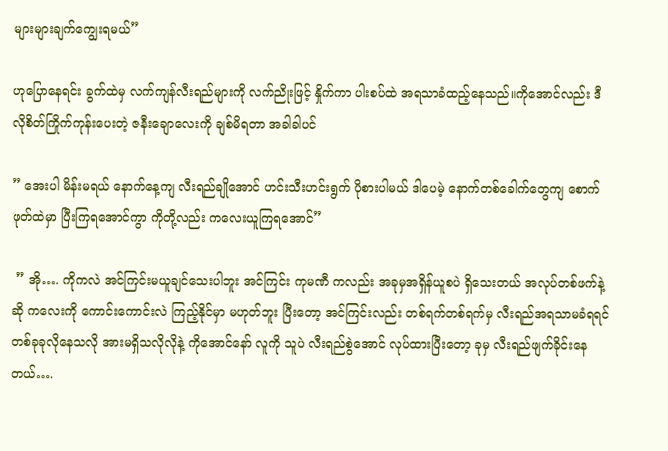များများချက်ကျွေးရမယ်”

ဟုပြောနေရင်း ခွက်ထဲမှ လက်ကျန်လီးရည်များကို လက်ညိုးဖြင့် နှိုက်ကာ ပါးစပ်ထဲ အရသာခံထည့်နေသည်။ကိုအောင်လည်း ဒီလိုစိတ်ကြိုက်ကုန်းပေးတဲ့ ဇနီးချောလေးကို ချစ်မိရတာ အခါခါပင်

” အေးပါ မိန်းမရယ် နောက်နေ့ကျ လီးရည်ချိုအောင် ဟင်းသီးဟင်းရွက် ပိုစားပါမယ် ဒါပေမဲ့ နောက်တစ်ခေါက်တွေကျ စောက်ဖုတ်ထဲမှာ ပြီးကြရအောင်ကွာ ကိုတို့လည်း ကလေးယူကြရအောင်”

 ” အို…. ကိုကလဲ အင်ကြင်းမယူချင်သေးပါဘူး အင်ကြင်း ကုမဏီ ကလည်း အခုမှအရှိန်ယူစပဲ ရှိသေးတယ် အလုပ်တစ်ဖက်နဲ့ဆို ကလေးကို ကောင်းကောင်းလဲ ကြည့်နိုင်မှာ မဟုတ်ဘူး ပြီးတော့ အင်ကြင်းလည်း တစ်ရက်တစ်ရက်မှ လီးရည်အရသာမခံရရင် တစ်ခုခုလိုနေသလို အားမရှိသလိုလိုနဲ့ ကိုအောင်နော် လူကို သူပဲ လီးရည်စွဲအောင် လုပ်ထားပြီးတော့ ခုမှ လီးရည်ဖျက်ခိုင်းနေတယ်….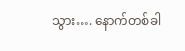သွား…. နောက်တစ်ခါ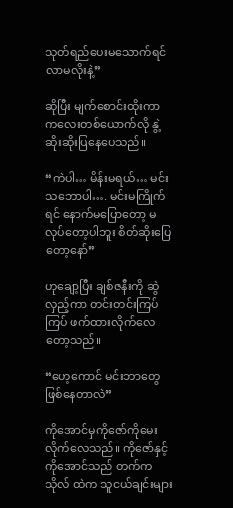သုတ်ရည်ပေးမသောက်ရင် လာမလိုးနဲ့”

ဆိုပြီး မျက်စောင်းထိုးကာ ကလေးတစ်ယောက်လို နွဲ့ဆိုးဆိုးပြနေပေသည်။

“ကဲပါ… မိန်းမရယ်… မင်းသဘောပါ…. မင်းမကြိုက်ရင် နောက်မပြောတော့ မလုပ်တော့ပါဘူး စိတ်ဆိုးပြေတော့နော်”

ဟုချော့ပြီး ချစ်ဇနီးကို ဆွဲလှည့်ကာ တင်းတင်းကြပ်ကြပ် ဖက်ထားလိုက်လေတော့သည်။

“ဟေ့ကောင် မင်းဘာတွေဖြစ်နေတာလဲ”

ကိုအောင်မှကိုဇော်ကိုမေးလိုက်လေသည်။ ကိုဇော်နှင့် ကိုအောင်သည် တက်ကသိုလ် ထဲက သူငယ်ချင်းများ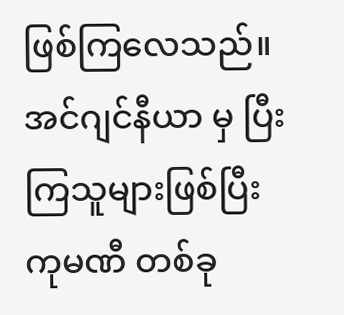ဖြစ်ကြလေသည်။ အင်ဂျင်နီယာ မှ ပြီးကြသူများဖြစ်ပြီး ကုမဏီ တစ်ခု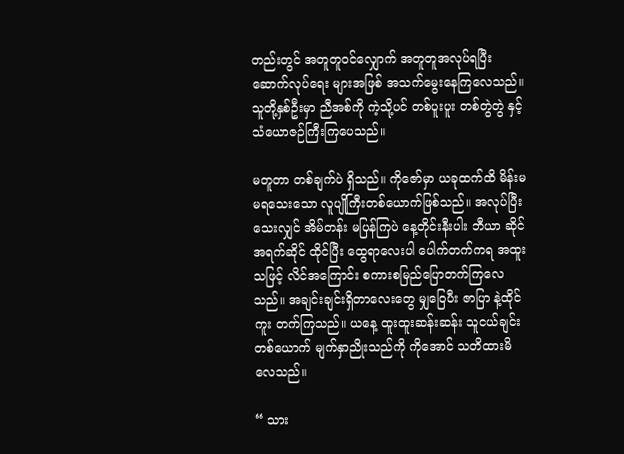တည်းတွင် အတူတူဝင်လျှောက် အတူတူအလုပ်ရပြီး ဆောက်လုပ်ရေး များအဖြစ် အသက်မွေးနေကြလေသည်။သူတို့နှစ်ဦးမှာ ညီအစ်ကို ကဲ့သို့ပင် တစ်ပူးပူး တစ်တွဲတွဲ နှင့် သံယောဇဉ်ကြီးကြပေသည်။

မတူတာ တစ်ချက်ပဲ ရှိသည်။ ကိုဇော်မှာ ယခုထက်ထိ မိန်းမမရသေးသော လူပျိုကြီးတစ်ယောက်ဖြစ်သည်။ အလုပ်ပြီးသေးလျှင် အိမ်တန်း မပြန်ကြပဲ နေ့တိုင်းနီးပါး ဘီယာ ဆိုင် အရက်ဆိုင် ထိုင်ပြီး ထွေရာလေးပါ ပေါက်တက်ကရ အထူးသဖြင့် လိင်အကြောင်း စကားစမြည်ပြောတက်ကြလေသည်။ အချင်းချင်းရှိတာလေးတွေ မျှဝြေပီး ဇာပြာ နဲ့ထိုင်ကူး တက်ကြသည်။ ယနေ့ ထူးထူးဆန်းဆန်း သူငယ်ချင်းတစ်ယောက် မျက်နှာညိုးသည်ကို ကိုအောင် သတိထားမိလေသည်။

“ သား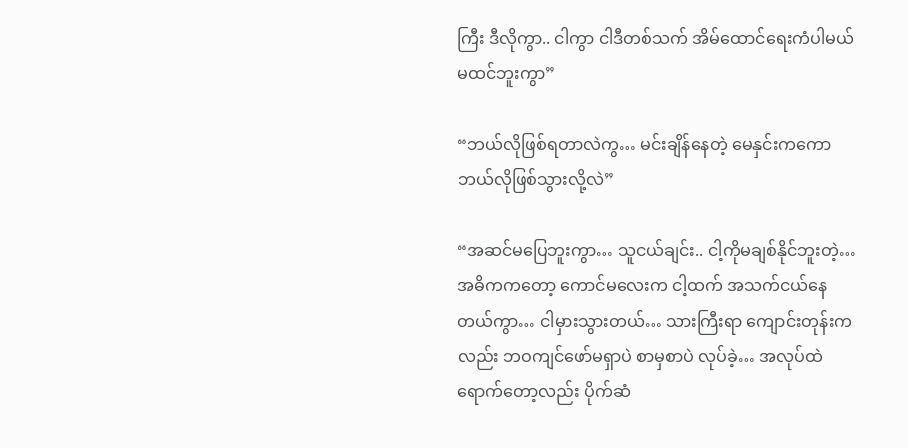ကြီး ဒီလိုကွာ.. ငါကွာ ငါဒီတစ်သက် အိမ်ထောင်ရေးကံပါမယ်မထင်ဘူးကွာ”

“ဘယ်လိုဖြစ်ရတာလဲကွ… မင်းချိန်နေတဲ့ မေနှင်းကကော ဘယ်လိုဖြစ်သွားလို့လဲ”

“အဆင်မပြေဘူးကွာ… သူငယ်ချင်း.. ငါ့ကိုမချစ်နိုင်ဘူးတဲ့… အဓိကကတော့ ကောင်မလေးက ငါ့ထက် အသက်ငယ်နေတယ်ကွာ… ငါမှားသွားတယ်… သားကြီးရာ ကျောင်းတုန်းကလည်း ဘဝကျင်ဖော်မရှာပဲ စာမှစာပဲ လုပ်ခဲ့… အလုပ်ထဲရောက်တော့လည်း ပိုက်ဆံ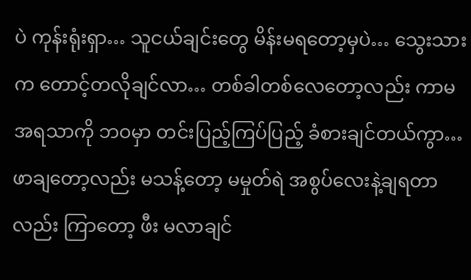ပဲ ကုန်းရုံးရှာ… သူငယ်ချင်းတွေ မိန်းမရတော့မှပဲ… သွေးသားက တောင့်တလိုချင်လာ… တစ်ခါတစ်လေတော့လည်း ကာမအရသာကို ဘဝမှာ တင်းပြည့်ကြပ်ပြည့် ခံစားချင်တယ်ကွာ… ဖာချတော့လည်း မသန့်တော့ မမှုတ်ရဲ အစွပ်လေးနဲ့ချရတာလည်း ကြာတော့ ဖီး မလာချင်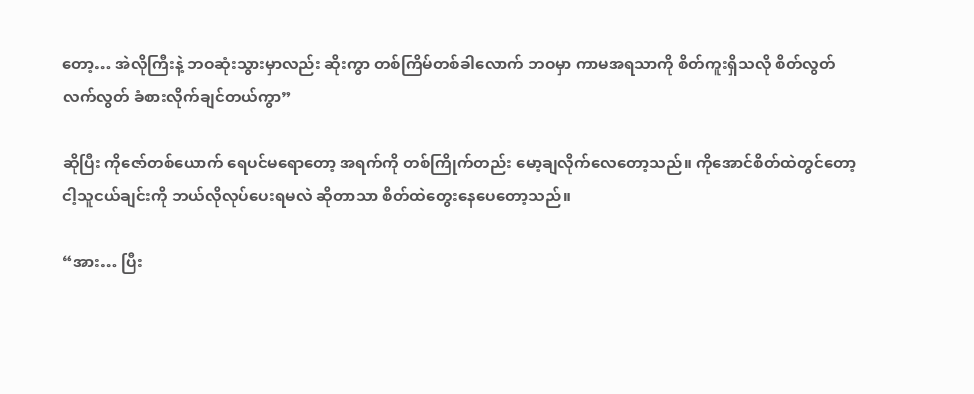တော့… အဲလိုကြီးနဲ့ ဘဝဆုံးသွားမှာလည်း ဆိုးကွာ တစ်ကြိမ်တစ်ခါလောက် ဘဝမှာ ကာမအရသာကို စိတ်ကူးရှိသလို စိတ်လွတ် လက်လွတ် ခံစားလိုက်ချင်တယ်ကွာ”

ဆိုပြီး ကိုဇော်တစ်ယောက် ရေပင်မရောတော့ အရက်ကို တစ်ကြိုက်တည်း မော့ချလိုက်လေတော့သည်။ ကိုအောင်စိတ်ထဲတွင်တော့ ငါ့သူငယ်ချင်းကို ဘယ်လိုလုပ်ပေးရမလဲ ဆိုတာသာ စိတ်ထဲတွေးနေပေတော့သည်။

“အား… ပြီး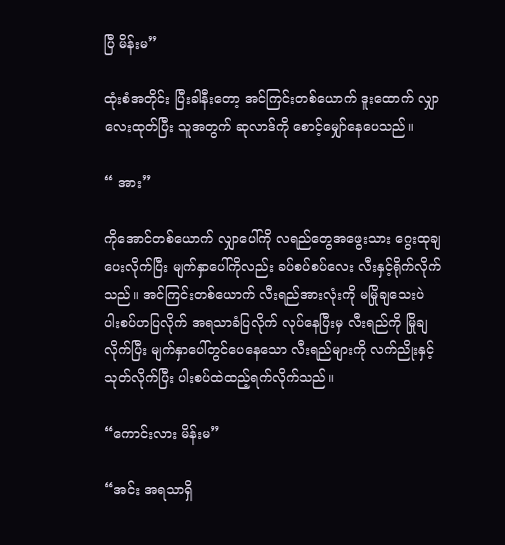ပြီ မိန်းမ”

ထုံးစံအတိုင်း ပြီးခါနီးတော့ အင်ကြင်းတစ်ယောက် ဒူးထောက် လျှာလေးထုတ်ပြီး သူအတွက် ဆုလာဒ်ကို စောင့်မျှော်နေပေသည်။

“ အား”

ကိုအောင်တစ်ယောက် လျှာပေါ်ကို လရည်တွေအဖွေးသား ဂွေးထုချပေးလိုက်ပြီး မျက်နှာပေါ်ကိုလည်း ခပ်စပ်စပ်လေး လီးနှင့်ရိုက်လိုက်သည်။ အင်ကြင်းတစ်ယောက် လီးရည်အားလုံးကို မမြိုချသေးပဲ ပါးစပ်ဟပြလိုက် အရသာခံပြလိုက် လုပ်နေပြီးမှ လီးရည်ကို မြိုချလိုက်ပြီး မျက်နှာပေါ်တွင်ပေနေသော လီးရည်များကို လက်ညိုးနှင့် သုတ်လိုက်ပြီး ပါးစပ်ထဲထည့်ရက်လိုက်သည်။

“ကောင်းလား မိန်းမ”

“အင်း အရသာရှိ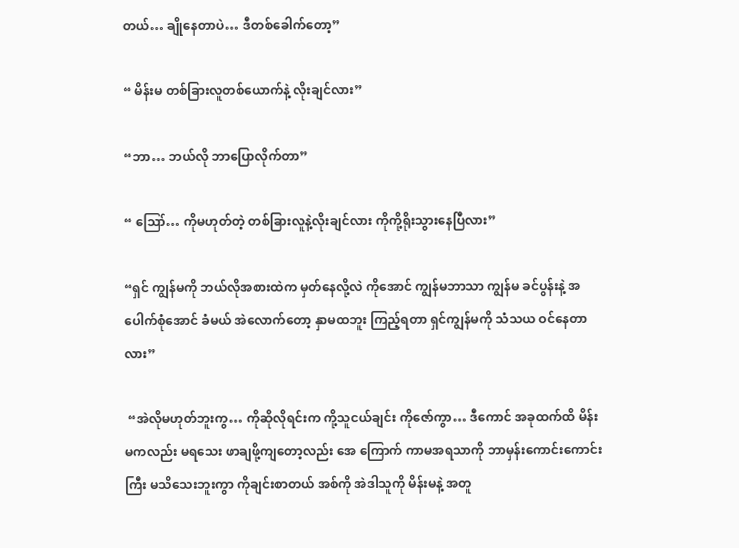တယ်… ချိုနေတာပဲ… ဒီတစ်ခေါက်တော့”

“ မိန်းမ တစ်ခြားလူတစ်ယောက်နဲ့ လိုးချင်လား”

“ဘာ… ဘယ်လို ဘာပြောလိုက်တာ”

“ ဪ… ကိုမဟုတ်တဲ့ တစ်ခြားလူနဲ့လိုးချင်လား ကိုကို့ရိုးသွားနေပြီလား”

“ရှင် ကျွန်မကို ဘယ်လိုအစားထဲက မှတ်နေလို့လဲ ကိုအောင် ကျွန်မဘာသာ ကျွန်မ ခင်ပွန်းနဲ့ အပေါက်စုံအောင် ခံမယ် အဲလောက်တော့ နှာမထဘူး ကြည့်ရတာ ရှင်ကျွန်မကို သံသယ ဝင်နေတာလား”

 “အဲလိုမဟုတ်ဘူးကွ… ကိုဆိုလိုရင်းက ကို့သူငယ်ချင်း ကိုဇော်ကွာ… ဒီကောင် အခုထက်ထိ မိန်းမကလည်း မရသေး ဖာချဖို့ကျတော့လည်း အေ ကြောက် ကာမအရသာကို ဘာမှန်းကောင်းကောင်းကြီး မသိသေးဘူးကွာ ကိုချင်းစာတယ် အစ်ကို အဲဒါသူကို မိန်းမနဲ့ အတူ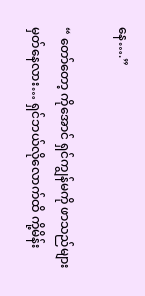နေ….”

“ တော်တော့ ကိုအောင် ရှင်ကျွန်မကို ဖာသည်များ မှတ်နေလား… ရှင်ဘယ်လိုလောက်ထိ ကို့မိန်း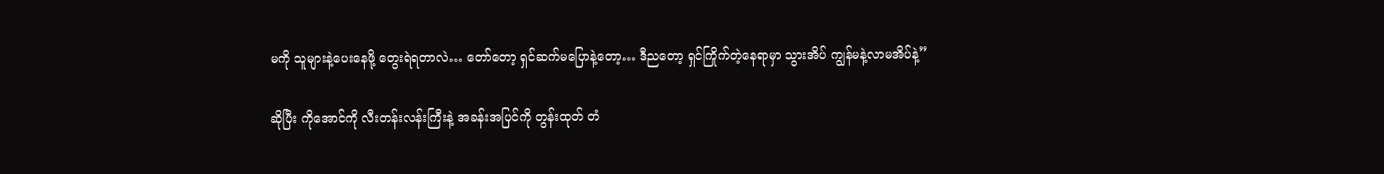မကို သူများနဲ့ပေးနေဖို့ တွေးရဲရတာလဲ… တော်တော့ ရှင်ဆက်မပြောနဲ့တော့… ဒီညတော့ ရှင်ကြိုက်တဲ့နေရာမှာ သွားအိပ် ကျွန်မနဲ့လာမအိပ်နဲ့”

ဆိုပြီး ကိုအောင်ကို လီးတန်းလန်းကြီးနဲ့ အခန်းအပြင်ကို တွန်းထုတ် တံ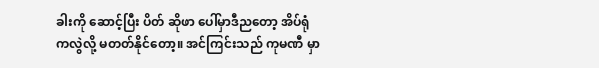ခါးကို ဆောင့်ပြီး ပိတ် ဆိုဖာ ပေါ်မှာဒီညတော့ အိပ်ရုံကလွဲလို့ မတတ်နိုင်တော့။ အင်ကြင်းသည် ကုမဏီ မှာ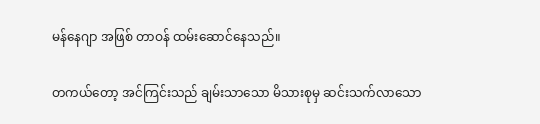မန်နေဂျာ အဖြစ် တာဝန် ထမ်းဆောင်နေသည်။

တကယ်တော့ အင်ကြင်းသည် ချမ်းသာသော မိသားစုမှ ဆင်းသက်လာသော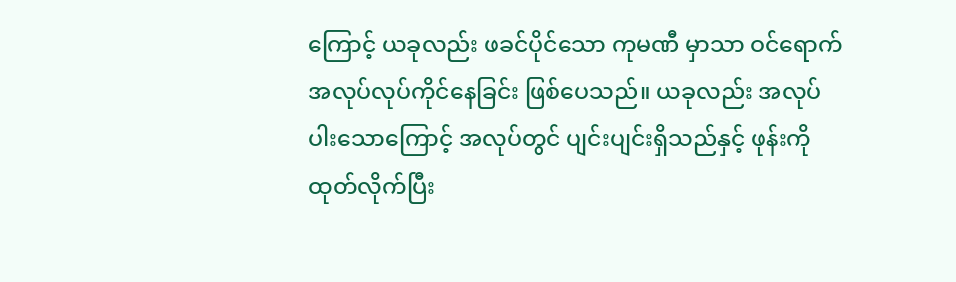ကြောင့် ယခုလည်း ဖခင်ပိုင်သော ကုမဏီ မှာသာ ဝင်ရောက် အလုပ်လုပ်ကိုင်နေခြင်း ဖြစ်ပေသည်။ ယခုလည်း အလုပ်ပါးသောကြောင့် အလုပ်တွင် ပျင်းပျင်းရှိသည်နှင့် ဖုန်းကိုထုတ်လိုက်ပြီး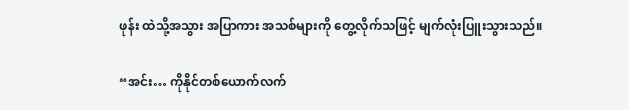ဖုန်း ထဲသို့အသွား အပြာကား အသစ်များကို တွေ့လိုက်သဖြင့် မျက်လုံးပြူးသွားသည်။

“အင်း… ကိုနိုင်တစ်ယောက်လက်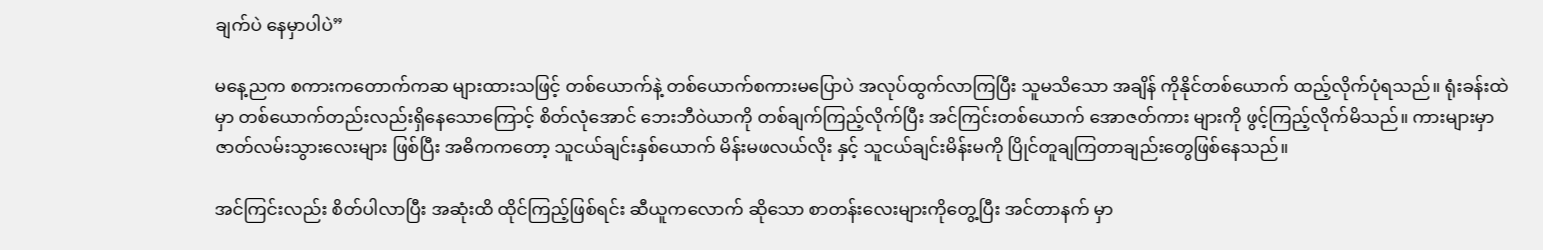ချက်ပဲ နေမှာပါပဲ”

မနေ့ညက စကားကတောက်ကဆ များထားသဖြင့် တစ်ယောက်နဲ့ တစ်ယောက်စကားမပြောပဲ အလုပ်ထွက်လာကြပြီး သူမသိသော အချိန် ကိုနိုင်တစ်ယောက် ထည့်လိုက်ပုံရသည်။ ရုံးခန်းထဲမှာ တစ်ယောက်တည်းလည်းရှိနေသောကြောင့် စိတ်လုံအောင် ဘေးဘီဝဲယာကို တစ်ချက်ကြည့်လိုက်ပြီး အင်ကြင်းတစ်ယောက် အောဇတ်ကား များကို ဖွင့်ကြည့်လိုက်မိသည်။ ကားများမှာ ဇာတ်လမ်းသွားလေးများ ဖြစ်ပြီး အဓိကကတော့ သူငယ်ချင်းနှစ်ယောက် မိန်းမဖလယ်လိုး နှင့် သူငယ်ချင်းမိန်းမကို ပြိုင်တူချကြတာချည်းတွေဖြစ်နေသည်။

အင်ကြင်းလည်း စိတ်ပါလာပြီး အဆုံးထိ ထိုင်ကြည့်ဖြစ်ရင်း ဆီယူကလောက် ဆိုသော စာတန်းလေးများကိုတွေ့ပြီး အင်တာနက် မှာ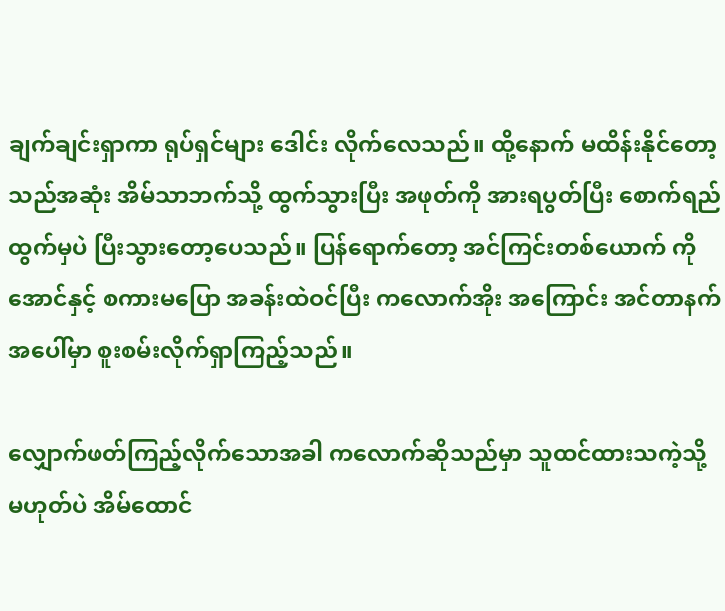ချက်ချင်းရှာကာ ရုပ်ရှင်များ ဒေါင်း လိုက်လေသည်။ ထို့နောက် မထိန်းနိုင်တော့သည်အဆုံး အိမ်သာဘက်သို့ ထွက်သွားပြီး အဖုတ်ကို အားရပွတ်ပြီး စောက်ရည်ထွက်မှပဲ ပြီးသွားတော့ပေသည်။ ပြန်ရောက်တော့ အင်ကြင်းတစ်ယောက် ကိုအောင်နှင့် စကားမပြော အခန်းထဲဝင်ပြီး ကလောက်အိုး အကြောင်း အင်တာနက် အပေါ်မှာ စူးစမ်းလိုက်ရှာကြည့်သည်။

လျှောက်ဖတ်ကြည့်လိုက်သောအခါ ကလောက်ဆိုသည်မှာ သူထင်ထားသကဲ့သို့ မဟုတ်ပဲ အိမ်ထောင်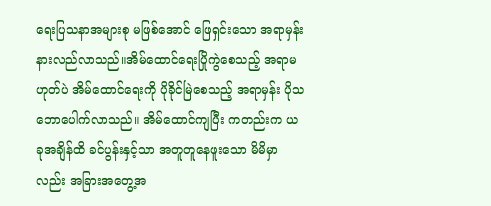ရေးပြသနာအများစု မဖြစ်အောင် ဖြေရှင်းသော အရာမှန်းနားလည်လာသည်။အိမ်ထောင်ရေးပြိုကွဲစေသည့် အရာမဟုတ်ပဲ အိမ်ထောင်ရေးကို ပိုခိုင်မြဲစေသည့် အရာမှန်း ပိုသဘောပေါက်လာသည်။ အိမ်ထောင်ကျပြီး ကတည်းက ယခုအချိန်ထိ ခင်ပွန်းနှင့်သာ အတူတူနေဖူးသော မိမိမှာလည်း အခြားအတွေ့အ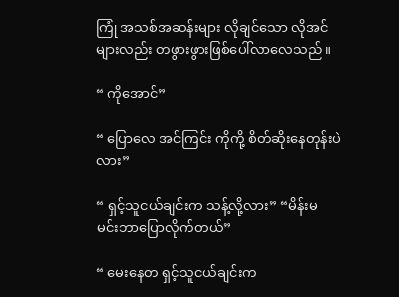ကြုံ အသစ်အဆန်းများ လိုချင်သော လိုအင်များလည်း တဖွားဖွားဖြစ်ပေါ်လာလေသည်။

“ ကိုအောင်”

“ ပြောလေ အင်ကြင်း ကိုကို့ စိတ်ဆိုးနေတုန်းပဲလား”

“ ရှင့်သူငယ်ချင်းက သန့်လို့လား” “မိန်းမ မင်းဘာပြောလိုက်တယ်”

“ မေးနေတ ရှင့်သူငယ်ချင်းက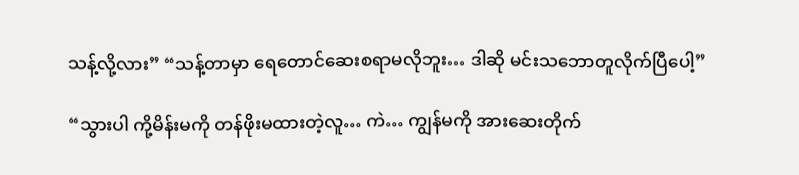သန့်လို့လား” “သန့်တာမှာ ရေတောင်ဆေးစရာမလိုဘူး… ဒါဆို မင်းသဘောတူလိုက်ပြီပေါ့”

“သွားပါ ကို့မိန်းမကို တန်ဖိုးမထားတဲ့လူ… ကဲ… ကျွန်မကို အားဆေးတိုက်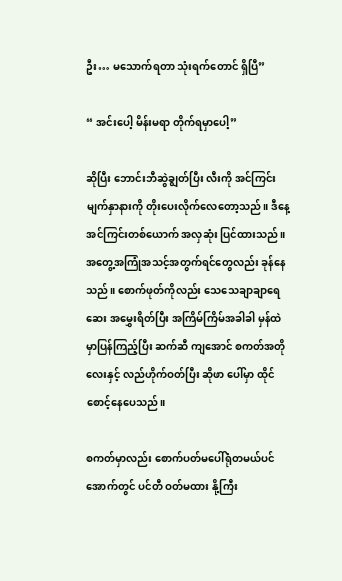ဦး… မသောက်ရတာ သုံးရက်တောင် ရှိပြီ”

“ အင်းပေါ့ မိန်းမရာ တိုက်ရမှာပေါ့”

ဆိုပြီး ဘောင်းဘီဆွဲချွတ်ပြီး လီးကို အင်ကြင်းမျက်နှာနားကို တိုးပေးလိုက်လေတော့သည်။ ဒီနေ့ အင်ကြင်းတစ်ယောက် အလှဆုံး ပြင်ထားသည်။ အတွေ့အကြုံအသင့်အတွက်ရင်တွေလည်း ခုန်နေသည်။ စောက်ဖုတ်ကိုလည်း သေသေချာချာရေဆေး အမွှေးရိတ်ပြီး အကြိမ်ကြိမ်အခါခါ မှန်ထဲမှာပြန်ကြည့်ပြီး ဆက်ဆီ ကျအောင် စကတ်အတိုလေးနှင့် လည်ဟိုက်ဝတ်ပြီး ဆိုဖာ ပေါ်မှာ ထိုင်စောင့်နေပေသည်။

စကတ်မှာလည်း စောက်ပတ်မပေါ်ရုံတမယ်ပင်အောက်တွင် ပင်တီ ဝတ်မထား နို့ကြီး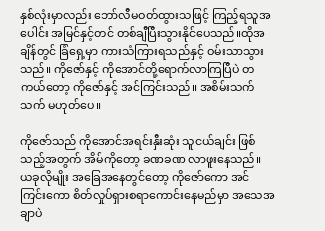နှစ်လုံးမှာလည်း ဘော်လီမဝတ်ထွားသဖြင့် ကြည့်ရသူအပေါင်း အမြင်နှင့်တင် တစ်ချီပြီးသွားနိုင်ပေသည်။ထိုအချိန်တွင် ခြံရှေ့မှာ ကားသံကြားရသည်နှင့် ဝမ်းသာသွားသည်။ ကိုဇော်နှင့် ကိုအောင်တို့ရောက်လာကြပြီပဲ တကယ်တော့ ကိုဇော်နှင့် အင်ကြင်းသည်။ အစိမ်းသက်သက် မဟုတ်ပေ။

ကိုဇော်သည် ကိုအောင်အရင်းနှီးဆုံး သူငယ်ချင်း ဖြစ်သည့်အတွက် အိမ်ကိုတော့ ခဏခဏ လာဖူးနေသည်။ ယခုလိုမျိုး အခြေအနေတွင်တော့ ကိုဇော်ကော အင်ကြင်းကော စိတ်လှုပ်ရှားစရာကောင်းနေမည်မှာ အသေအချာပဲ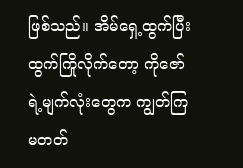ဖြစ်သည်။ အိမ်ရှေ့ထွက်ပြီး ထွက်ကြိုလိုက်တော့ ကိုဇော်ရဲ့မျက်လုံးတွေက ကျွတ်ကြမတတ်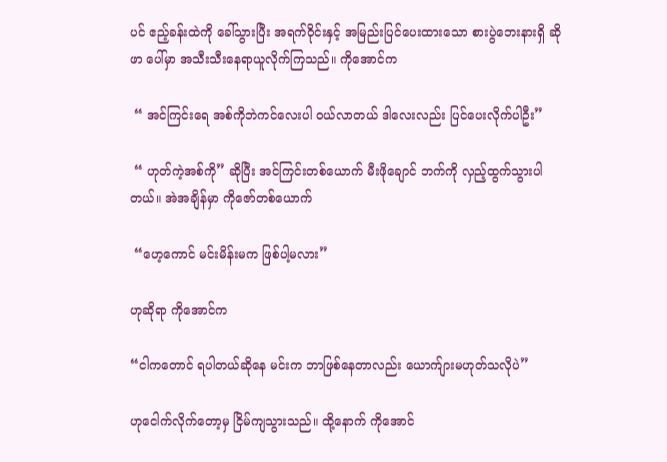ပင် ဧည့်ခန်းထဲကို ခေါ်သွားပြီး အရက်ဝိုင်းနှင့် အမြည်းပြင်ပေးထားသော စားပွဲဘေးနားရှိ ဆိုဖာ ပေါ်မှာ အသီးသီးနေရာယူလိုက်ကြသည်။ ကိုအောင်က

 “ အင်ကြင်းရေ အစ်ကိုဘဲကင်လေးပါ ဝယ်လာတယ် ဒါလေးလည်း ပြင်ပေးလိုက်ပါဦး”

 “ ဟုတ်ကဲ့အစ်ကို” ဆိုပြီး အင်ကြင်းတစ်ယောက် မီးဖိုချောင် ဘက်ကို လှည့်ထွက်သွားပါတယ်။ အဲအချိန်မှာ ကိုဇော်တစ်ယောက်

 “ဟေ့ကောင် မင်းမိန်းမက ဖြစ်ပါ့မလား”

ဟုဆိုရာ ကိုအောင်က

“ငါကတောင် ရပါတယ်ဆိုနေ မင်းက ဘာဖြစ်နေတာလည်း ယောက်ျားမဟုတ်သလိုပဲ”

ဟုငေါက်လိုက်တော့မှ ငြိမ်ကျသွားသည်။ ထို့နောက် ကိုအောင်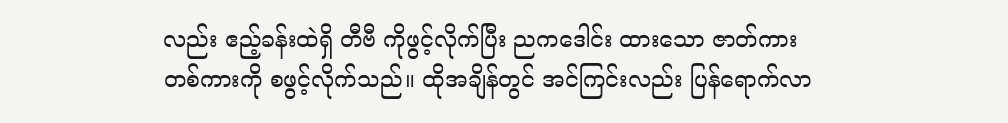လည်း ဧည့်ခန်းထဲရှိ တီဗီ ကိုဖွင့်လိုက်ပြီး ညကဒေါင်း ထားသော ဇာတ်ကားတစ်ကားကို စဖွင့်လိုက်သည်။ ထိုအချိန်တွင် အင်ကြင်းလည်း ပြန်ရောက်လာ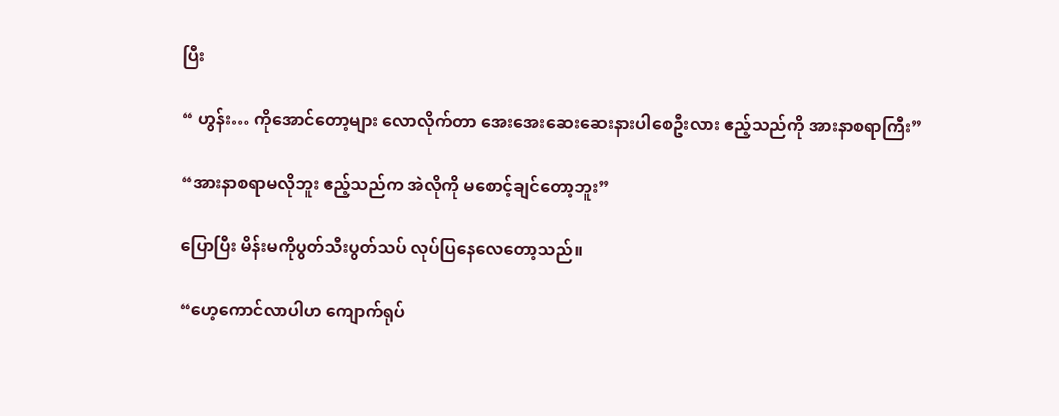ပြီး

“ ဟွန်း… ကိုအောင်တော့များ လောလိုက်တာ အေးအေးဆေးဆေးနားပါစေဦးလား ဧည့်သည်ကို အားနာစရာကြီး”

“အားနာစရာမလိုဘူး ဧည့်သည်က အဲလိုကို မစောင့်ချင်တော့ဘူး”

ပြောပြီး မိန်းမကိုပွတ်သီးပွတ်သပ် လုပ်ပြနေလေတော့သည်။

“ဟေ့ကောင်လာပါဟ ကျောက်ရုပ်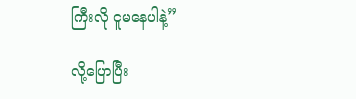ကြီးလို ငူမနေပါနဲ့”

လို့ပြောပြီး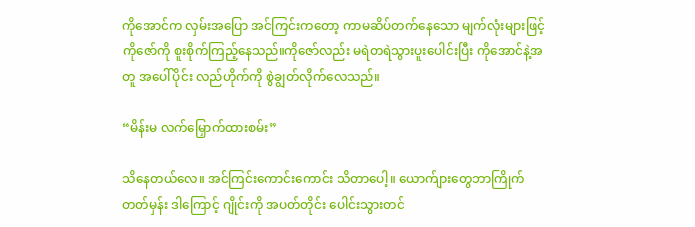ကိုအောင်က လှမ်းအပြော အင်ကြင်းကတော့ ကာမဆိပ်တက်နေသော မျက်လုံးများဖြင့် ကိုဇော်ကို စူးစိုက်ကြည့်နေသည်။ကိုဇော်လည်း မရဲတရဲသွားပူးပေါင်းပြီး ကိုအောင်နဲ့အတူ အပေါ်ပိုင်း လည်ဟိုက်ကို စွဲချွတ်လိုက်လေသည်။

“မိန်းမ လက်မြှောက်ထားစမ်း”

သိနေတယ်လေ။ အင်ကြင်းကောင်းကောင်း သိတာပေါ့။ ယောက်ျားတွေဘာကြိုက်တတ်မှန်း ဒါကြောင့် ဂျိုင်းကို အပတ်တိုင်း ပေါင်းသွားတင်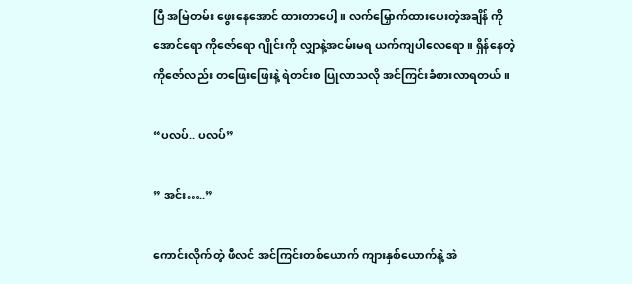ပြီ အမြဲတမ်း ဖွေးနေအောင် ထားတာပေါ့။ လက်မြှောက်ထားပေးတဲ့အချိန် ကိုအောင်ရော ကိုဇော်ရော ဂျိုင်းကို လျှာနဲ့အငမ်းမရ ယက်ကျပါလေရော။ ရှိန်နေတဲ့ ကိုဇော်လည်း တဖြေးဖြေးနဲ့ ရဲတင်းစ ပြုလာသလို အင်ကြင်းခံစားလာရတယ်။

“ပလပ်.. ပလပ်”

” အင်း…..”

ကောင်းလိုက်တဲ့ ဖီလင် အင်ကြင်းတစ်ယောက် ကျားနှစ်ယောက်နဲ့ အဲ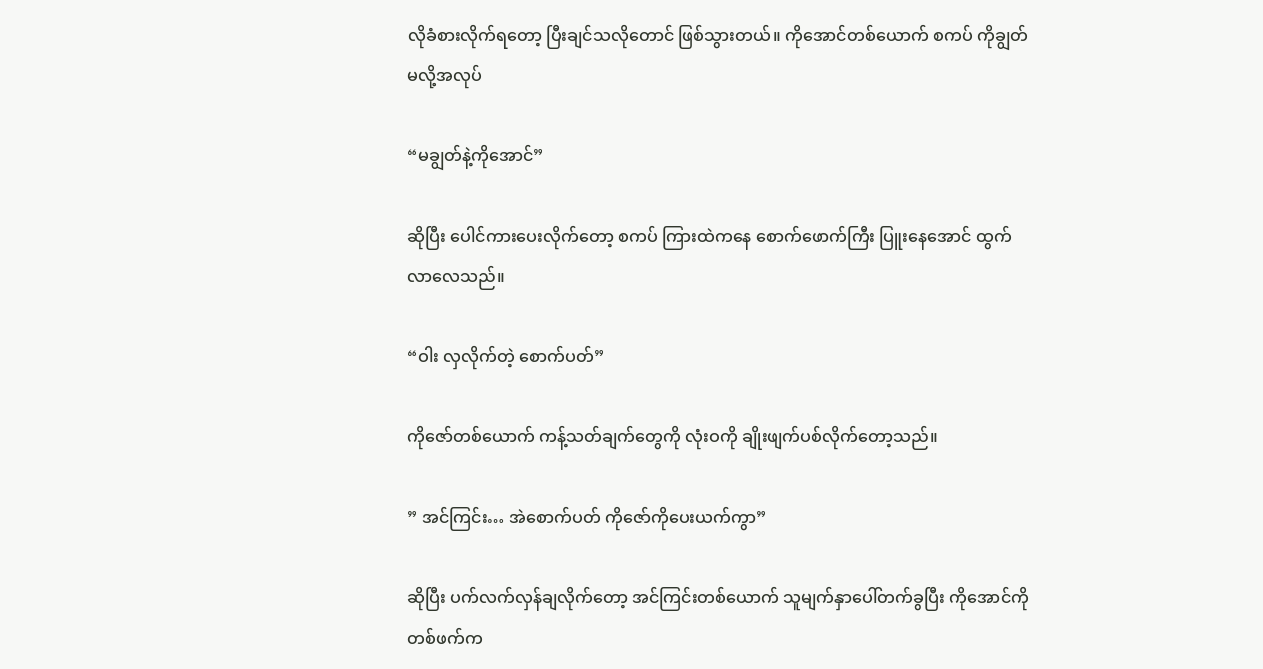လိုခံစားလိုက်ရတော့ ပြီးချင်သလိုတောင် ဖြစ်သွားတယ်။ ကိုအောင်တစ်ယောက် စကပ် ကိုချွတ်မလို့အလုပ်

“မချွတ်နဲ့ကိုအောင်”

ဆိုပြီး ပေါင်ကားပေးလိုက်တော့ စကပ် ကြားထဲကနေ စောက်ဖောက်ကြီး ပြူးနေအောင် ထွက်လာလေသည်။

“ဝါး လှလိုက်တဲ့ စောက်ပတ်”

ကိုဇော်တစ်ယောက် ကန့်သတ်ချက်တွေကို လုံးဝကို ချိုးဖျက်ပစ်လိုက်တော့သည်။

” အင်ကြင်း… အဲစောက်ပတ် ကိုဇော်ကိုပေးယက်ကွာ”

ဆိုပြီး ပက်လက်လှန်ချလိုက်တော့ အင်ကြင်းတစ်ယောက် သူမျက်နှာပေါ်တက်ခွပြီး ကိုအောင်ကို တစ်ဖက်က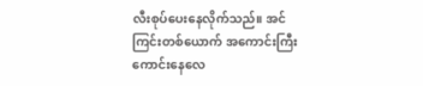လီးစုပ်ပေးနေလိုက်သည်။ အင်ကြင်းတစ်ယောက် အကောင်းကြီးကောင်းနေလေ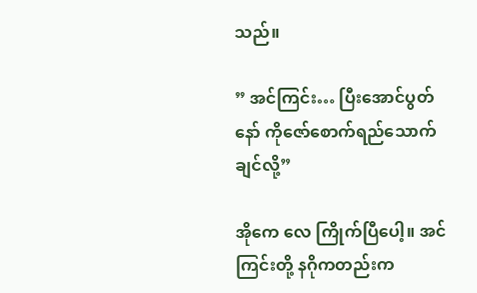သည်။

” အင်ကြင်း… ပြီးအောင်ပွတ်နော် ကိုဇော်စောက်ရည်သောက်ချင်လို့”

အိုကေ လေ ကြိုက်ပြီပေါ့။ အင်ကြင်းတို့ နဂိုကတည်းက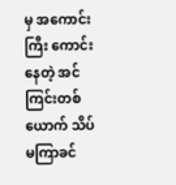မှ အကောင်းကြီး ကောင်းနေတဲ့ အင်ကြင်းတစ်ယောက် သိပ်မကြာခင်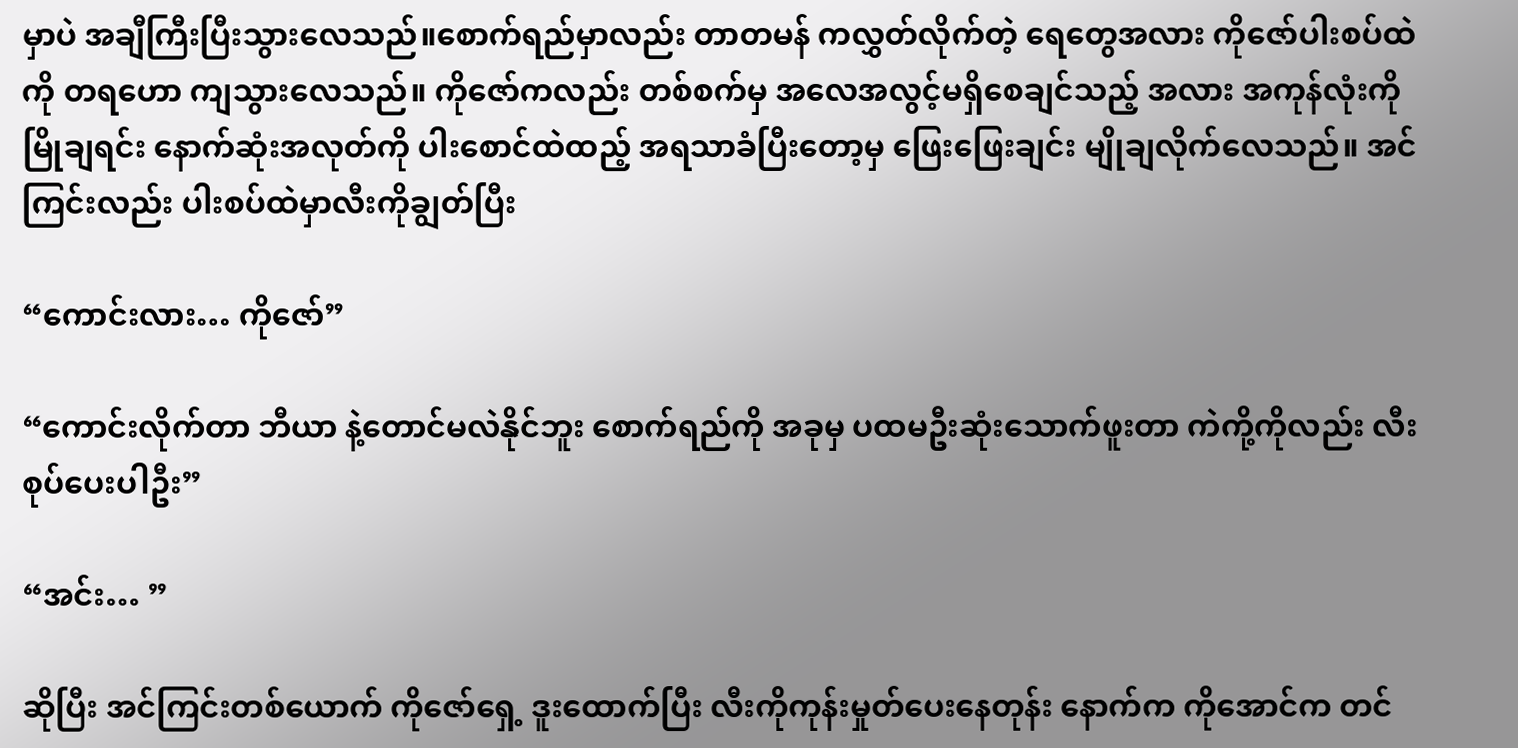မှာပဲ အချီကြီးပြီးသွားလေသည်။စောက်ရည်မှာလည်း တာတမန် ကလွှတ်လိုက်တဲ့ ရေတွေအလား ကိုဇော်ပါးစပ်ထဲကို တရဟော ကျသွားလေသည်။ ကိုဇော်ကလည်း တစ်စက်မှ အလေအလွင့်မရှိစေချင်သည့် အလား အကုန်လုံးကို မြိုချရင်း နောက်ဆုံးအလုတ်ကို ပါးစောင်ထဲထည့် အရသာခံပြီးတော့မှ ဖြေးဖြေးချင်း မျိုချလိုက်လေသည်။ အင်ကြင်းလည်း ပါးစပ်ထဲမှာလီးကိုချွတ်ပြီး

“ကောင်းလား… ကိုဇော်”

“ကောင်းလိုက်တာ ဘီယာ နဲ့တောင်မလဲနိုင်ဘူး စောက်ရည်ကို အခုမှ ပထမဦးဆုံးသောက်ဖူးတာ ကဲကို့ကိုလည်း လီးစုပ်ပေးပါဦး”

“အင်း… ”

ဆိုပြီး အင်ကြင်းတစ်ယောက် ကိုဇော်ရှေ့ ဒူးထောက်ပြီး လီးကိုကုန်းမှုတ်ပေးနေတုန်း နောက်က ကိုအောင်က တင်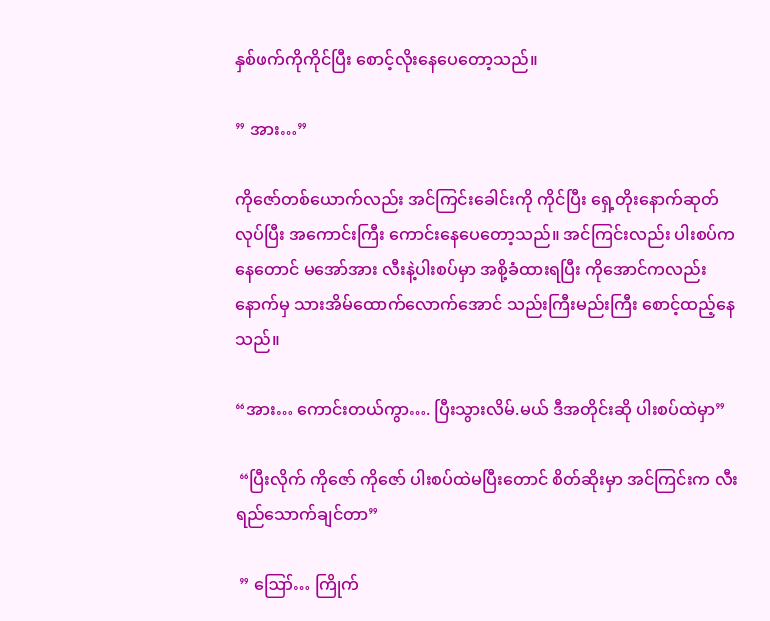နှစ်ဖက်ကိုကိုင်ပြီး စောင့်လိုးနေပေတော့သည်။

” အား…”

ကိုဇော်တစ်ယောက်လည်း အင်ကြင်းခေါင်းကို ကိုင်ပြီး ရှေ့တိုးနောက်ဆုတ်လုပ်ပြီး အကောင်းကြီး ကောင်းနေပေတော့သည်။ အင်ကြင်းလည်း ပါးစပ်ကနေတောင် မအော်အား လီးနဲ့ပါးစပ်မှာ အစို့ခံထားရပြီး ကိုအောင်ကလည်း နောက်မှ သားအိမ်ထောက်လောက်အောင် သည်းကြီးမည်းကြီး စောင့်ထည့်နေသည်။

“အား… ကောင်းတယ်ကွာ…. ပြီးသွားလိမ်.မယ် ဒီအတိုင်းဆို ပါးစပ်ထဲမှာ”

 “ပြီးလိုက် ကိုဇော် ကိုဇော် ပါးစပ်ထဲမပြီးတောင် စိတ်ဆိုးမှာ အင်ကြင်းက လီးရည်သောက်ချင်တာ”

 ” ဪ… ကြိုက်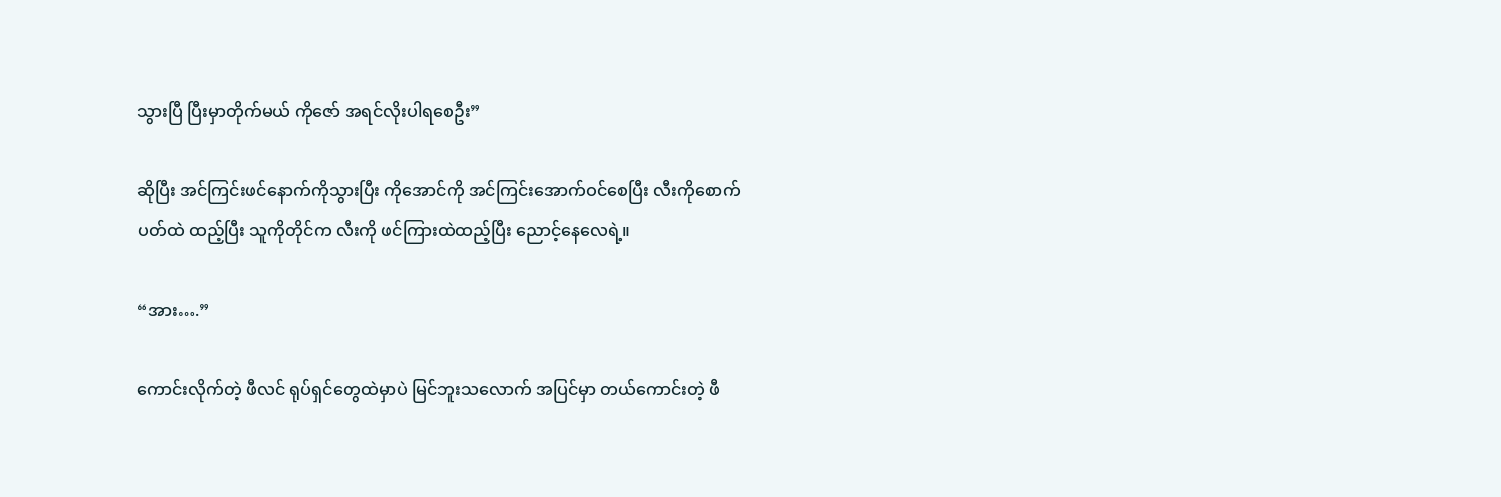သွားပြီ ပြီးမှာတိုက်မယ် ကိုဇော် အရင်လိုးပါရစေဦး”

ဆိုပြီး အင်ကြင်းဖင်နောက်ကိုသွားပြီး ကိုအောင်ကို အင်ကြင်းအောက်ဝင်စေပြီး လီးကိုစောက်ပတ်ထဲ ထည့်ပြီး သူကိုတိုင်က လီးကို ဖင်ကြားထဲထည့်ပြီး ညောင့်နေလေရဲ့။

“အား….”

ကောင်းလိုက်တဲ့ ဖီလင် ရုပ်ရှင်တွေထဲမှာပဲ မြင်ဘူးသလောက် အပြင်မှာ တယ်ကောင်းတဲ့ ဖီ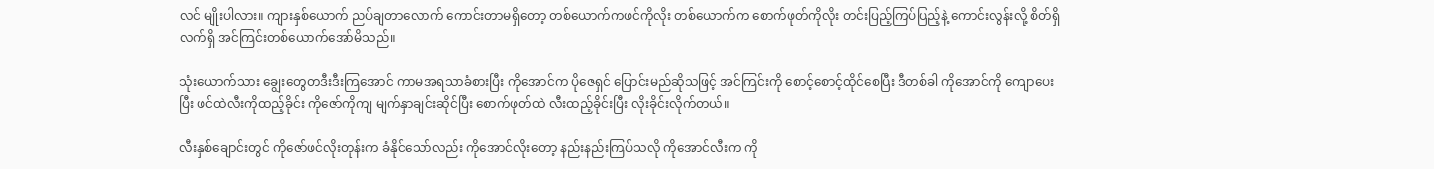လင် မျိုးပါလား။ ကျားနှစ်ယောက် ညပ်ချတာလောက် ကောင်းတာမရှိတော့ တစ်ယောက်ကဖင်ကိုလိုး တစ်ယောက်က စောက်ဖုတ်ကိုလိုး တင်းပြည့်ကြပ်ပြည့်နဲ့ ကောင်းလွန်းလို့ စိတ်ရှိလက်ရှိ အင်ကြင်းတစ်ယောက်အော်မိသည်။

သုံးယောက်သား ချွေးတွေတဒီးဒီးကြအောင် ကာမအရသာခံစားပြီး ကိုအောင်က ပိုဇေရှင် ပြောင်းမည်ဆိုသဖြင့် အင်ကြင်းကို စောင့်စောင့်ထိုင်စေပြီး ဒီတစ်ခါ ကိုအောင်ကို ကျောပေးပြီး ဖင်ထဲလီးကိုထည့်ခိုင်း ကိုဇော်ကိုကျ မျက်နှာချင်းဆိုင်ပြီး စောက်ဖုတ်ထဲ လီးထည့်ခိုင်းပြီး လိုးခိုင်းလိုက်တယ်။

လီးနှစ်ချောင်းတွင် ကိုဇော်ဖင်လိုးတုန်းက ခံနိုင်သော်လည်း ကိုအောင်လိုးတော့ နည်းနည်းကြပ်သလို ကိုအောင်လီးက ကို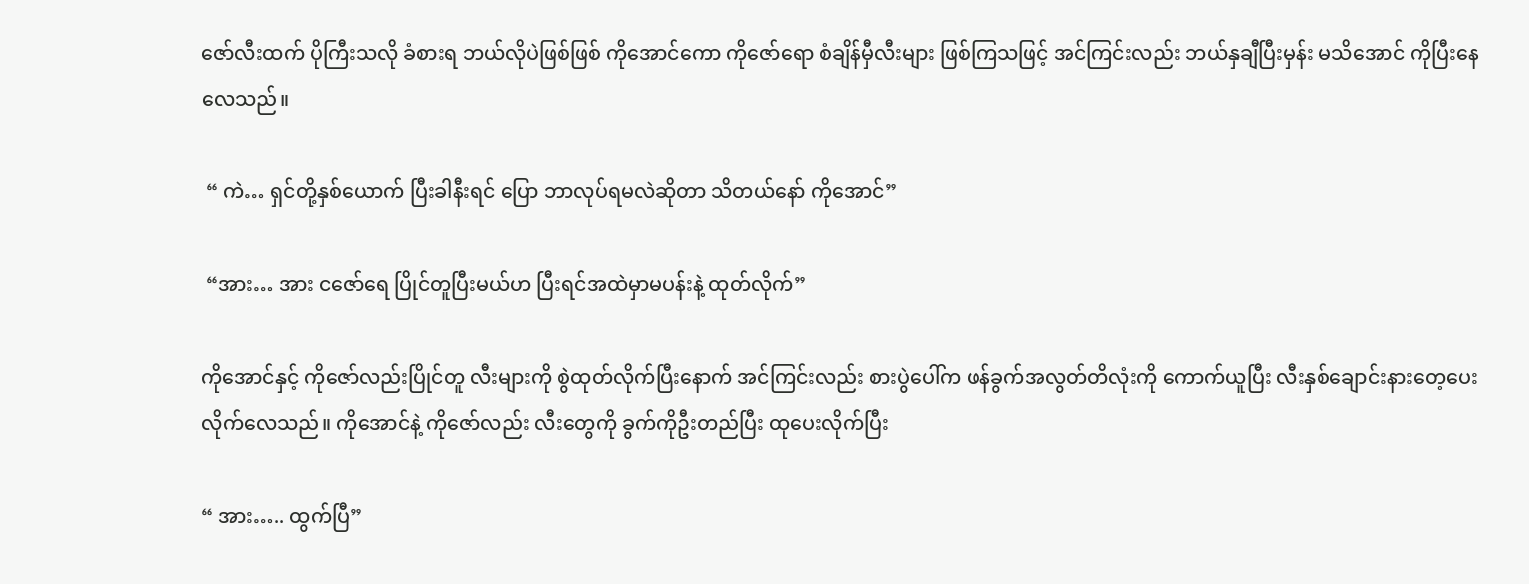ဇော်လီးထက် ပိုကြီးသလို ခံစားရ ဘယ်လိုပဲဖြစ်ဖြစ် ကိုအောင်ကော ကိုဇော်ရော စံချိန်မှီလီးများ ဖြစ်ကြသဖြင့် အင်ကြင်းလည်း ဘယ်နှချီပြီးမှန်း မသိအောင် ကိုပြီးနေလေသည်။

 “ ကဲ… ရှင်တို့နှစ်ယောက် ပြီးခါနီးရင် ပြော ဘာလုပ်ရမလဲဆိုတာ သိတယ်နော် ကိုအောင်”

 “အား… အား ငဇော်ရေ ပြိုင်တူပြီးမယ်ဟ ပြီးရင်အထဲမှာမပန်းနဲ့ ထုတ်လိုက်”

ကိုအောင်နှင့် ကိုဇော်လည်းပြိုင်တူ လီးများကို စွဲထုတ်လိုက်ပြီးနောက် အင်ကြင်းလည်း စားပွဲပေါ်က ဖန်ခွက်အလွတ်တိလုံးကို ကောက်ယူပြီး လီးနှစ်ချောင်းနားတေ့ပေးလိုက်လေသည်။ ကိုအောင်နဲ့ ကိုဇော်လည်း လီးတွေကို ခွက်ကိုဦးတည်ပြီး ထုပေးလိုက်ပြီး

“ အား….. ထွက်ပြီ”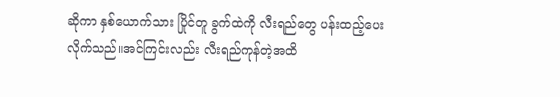ဆိုကာ နှစ်ယောက်သား ပြိုင်တူ ခွက်ထဲကို လီးရည်တွေ ပန်းထည့်ပေးလိုက်သည်။အင်ကြင်းလည်း လီးရည်ကုန်တဲ့အထိ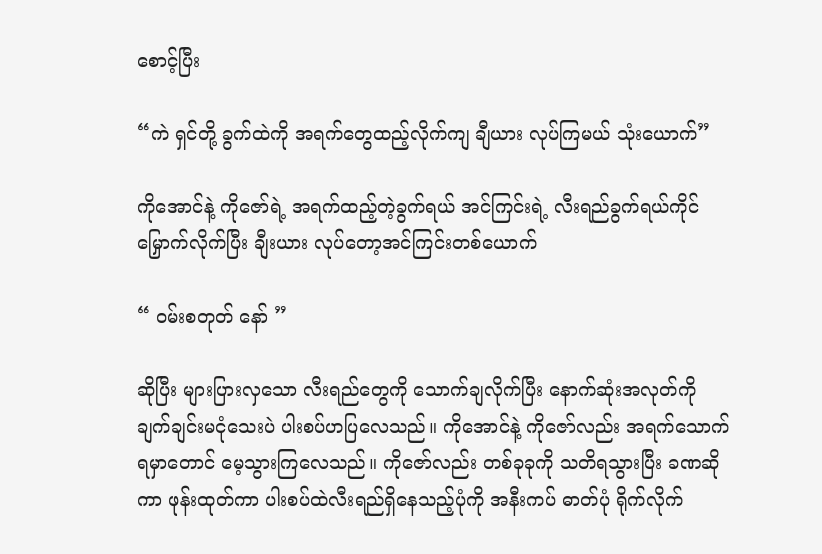စောင့်ပြီး

“ကဲ ရှင်တို့ ခွက်ထဲကို အရက်တွေထည့်လိုက်ကျ ချီယား လုပ်ကြမယ် သုံးယောက်”

ကိုအောင်နဲ့ ကိုဇော်ရဲ့ အရက်ထည့်တဲ့ခွက်ရယ် အင်ကြင်းရဲ့ လီးရည်ခွက်ရယ်ကိုင်မြှောက်လိုက်ပြီး ချီးယား လုပ်တော့အင်ကြင်းတစ်ယောက်

“ ဝမ်းစတုတ် နော် ”

ဆိုပြီး များပြားလှသော လီးရည်တွေကို သောက်ချလိုက်ပြီး နောက်ဆုံးအလုတ်ကို ချက်ချင်းမငုံသေးပဲ ပါးစပ်ဟပြလေသည်။ ကိုအောင်နဲ့ ကိုဇော်လည်း အရက်သောက်ရမှာတောင် မေ့သွားကြလေသည်။ ကိုဇော်လည်း တစ်ခုခုကို သတိရသွားပြီး ခဏဆိုကာ ဖုန်းထုတ်ကာ ပါးစပ်ထဲလီးရည်ရှိနေသည့်ပုံကို အနီးကပ် ဓာတ်ပုံ ရိုက်လိုက်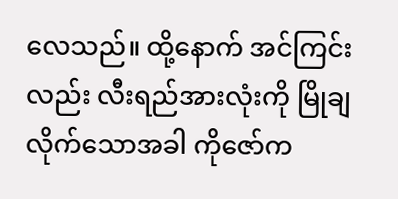လေသည်။ ထို့နောက် အင်ကြင်းလည်း လီးရည်အားလုံးကို မြိုချလိုက်သောအခါ ကိုဇော်က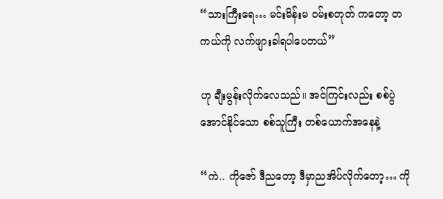“သားကြီးရေ… မင်းမိန်းမ ဝမ်းစတုတ် ကတော့ တကယ်ကို လက်ဖျားခါရပါပေတယ်”

ဟု ချီးမွန်းလိုက်လေသည်။ အင်ကြင်းလည်း စစ်ပွဲအောင်နိုင်သော စစ်သူကြီး တစ်ယောက်အနေနဲ့

“ကဲ.. ကိုဇော် ဒီညတော့ ဒီမှာညအိပ်လိုက်တော့… ကို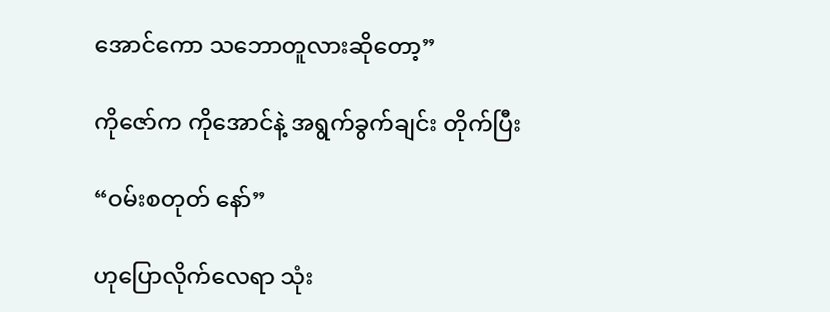အောင်ကော သဘောတူလားဆိုတော့”

ကိုဇော်က ကိုအောင်နဲ့ အရွက်ခွက်ချင်း တိုက်ပြီး

“ဝမ်းစတုတ် နော်”

ဟုပြောလိုက်လေရာ သုံး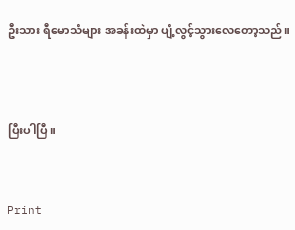ဦးသား ရီမောသံများ အခန်းထဲမှာ ပျံ့လွင့်သွားလေတော့သည်။




ပြီးပါပြီ။



Print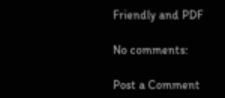Friendly and PDF

No comments:

Post a Comment